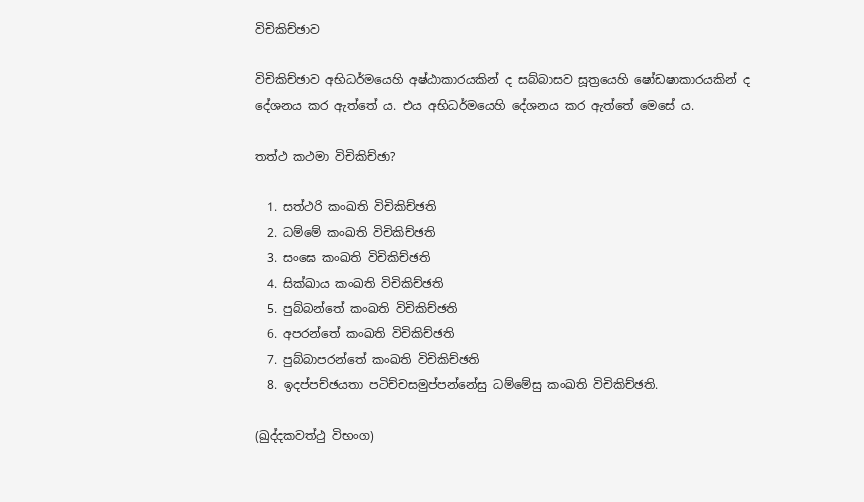විචිකිච්ඡාව

විචිකිච්ඡාව අභිධර්මයෙහි අෂ්ඨාකාරයකින් ද සබ්බාසව සූත්‍රයෙහි ෂෝඩෂාකාරයකින් ද දේශනය කර ඇත්තේ ය. එය අභිධර්මයෙහි දේශනය කර ඇත්තේ මෙසේ ය.

තත්ථ කථමා විචිකිච්ඡා?

  1. සත්ථරි කංඛති විචිකිච්ඡති
  2. ධම්මේ කංඛති විචිකිච්ඡති
  3. සංඝෙ කංඛති විචිකිච්ඡති
  4. සික්ඛාය කංඛති විචිකිච්ඡති
  5. පුබ්බන්තේ කංඛති විචිකිච්ඡති
  6. අපරන්තේ කංඛති විචිකිච්ඡති
  7. පුබ්බාපරන්තේ කංඛති විචිකිච්ඡති
  8. ඉදප්පච්ඡයතා පටිච්චසමුප්පන්නේසු ධම්මේසු කංඛති විචිකිච්ඡති.

(ඛුද්දකවත්ථු විභංග)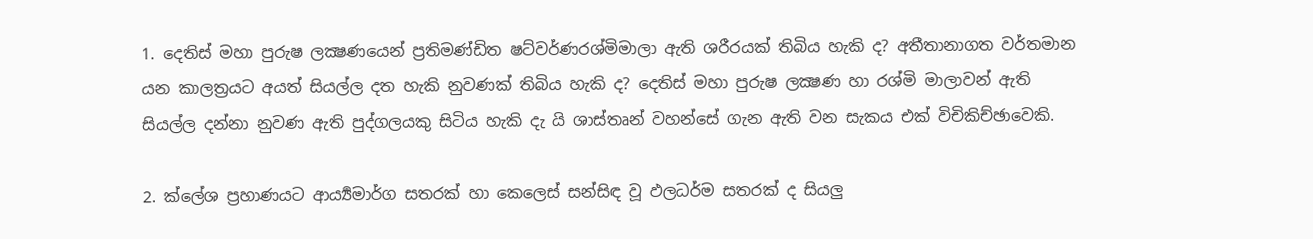1. දෙතිස් මහා පුරුෂ ලක්‍ෂණයෙන් ප්‍ර‍තිමණ්ඩිත ෂට්වර්ණරශ්මිමාලා ඇති ශරීරයක් තිබිය හැකි ද? අතීතානාගත වර්තමාන යන කාලත්‍ර‍යට අයත් සියල්ල දත හැකි නුවණක් තිබිය හැකි ද? දෙතිස් මහා පුරුෂ ලක්‍ෂණ හා රශ්මි මාලාවන් ඇති සියල්ල දන්නා නුවණ ඇති පුද්ගලයකු සිටිය හැකි දැ යි ශාස්තෘන් වහන්සේ ගැන ඇති වන සැකය එක් විචිකිච්ඡාවෙකි.

2. ක්ලේශ ප්‍ර‍හාණයට ආර්‍ය්‍යමාර්ග සතරක් හා කෙලෙස් සන්සිඳ වූ ඵලධර්ම සතරක් ද සියලු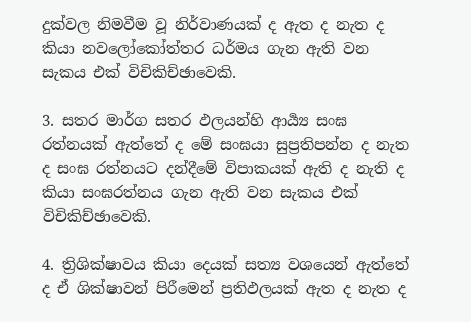දුක්වල නිමවීම වූ නිර්වාණයක් ද ඇත ද නැත ද කියා නවලෝකෝත්තර ධර්මය ගැන ඇති වන සැකය එක් විචිකිච්ඡාවෙකි.

3. සතර මාර්ග සතර ඵලයන්හි ආර්‍ය්‍ය සංඝ රත්නයක් ඇත්තේ ද මේ සංඝයා සුප්‍ර‍තිපන්න ද නැත ද සංඝ රත්නයට දන්දීමේ විපාකයක් ඇති ද නැති ද කියා සංඝරත්නය ගැන ඇති වන සැකය එක් විචිකිච්ඡාවෙකි.

4. ත්‍රිශික්ෂාවය කියා දෙයක් සත්‍ය වශයෙන් ඇත්තේ ද ඒ ශික්ෂාවන් පිරීමෙන් ප්‍ර‍තිඵලයක් ඇත ද නැත ද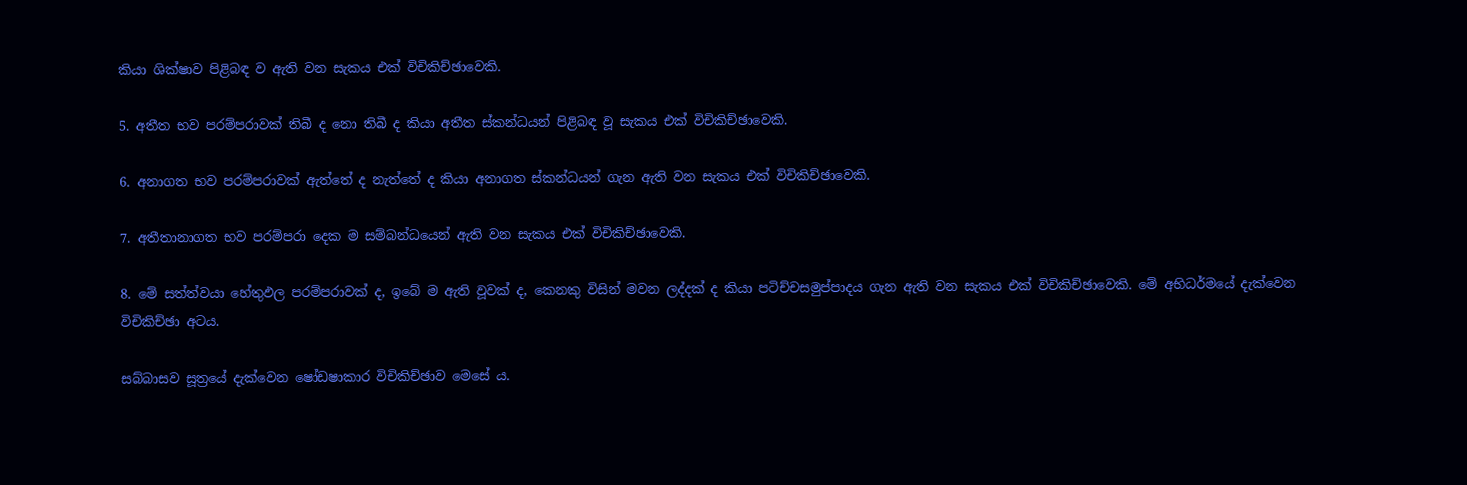කියා ශික්ෂාව පිළිබඳ ව ඇති වන සැකය එක් විචිකිච්ඡාවෙකි.

5. අතීත භව පරම්පරාවක් තිබී ද නො තිබී ද කියා අතීත ස්කන්ධයන් පිළිබඳ වූ සැකය එක් විචිකිච්ඡාවෙකි.

6. අනාගත භව පරම්පරාවක් ඇත්තේ ද නැත්තේ ද කියා අනාගත ස්කන්ධයන් ගැන ඇති වන සැකය එක් විචිකිච්ඡාවෙකි.

7. අතීතානාගත භව පරම්පරා දෙක ම සම්බන්ධයෙන් ඇති වන සැකය එක් විචිකිච්ඡාවෙකි.

8. මේ සත්ත්වයා හේතුඵල පරම්පරාවක් ද, ඉබේ ම ඇති වූවක් ද, කෙනකු විසින් මවන ලද්දක් ද කියා පටිච්චසමුප්පාදය ගැන ඇති වන සැකය එක් විචිකිච්ඡාවෙකි. මේ අභිධර්මයේ දැක්වෙන විචිකිච්ඡා අටය.

සබ්බාසව සූත්‍රයේ දැක්වෙන ෂෝඩෂාකාර විචිකිච්ඡාව මෙසේ ය.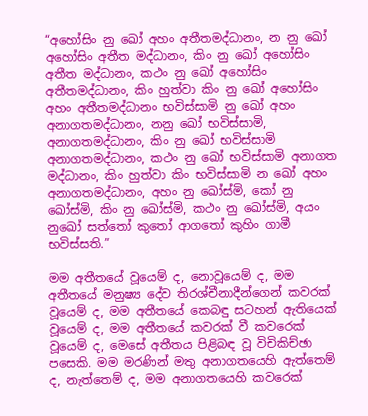“අහෝසිං නු ඛෝ අහං අතීතමද්ධානං, න නු ඛෝ අහෝසිං අතීත මද්ධානං, කිං නු ඛෝ අහෝසිං අතීත මද්ධානං, කථං නු ඛෝ අහෝසිං අතීතමද්ධානං, කිං හුත්වා කිං නු ඛෝ අහෝසිං අහං අතීතමද්ධානං භවිස්සාමි නු ඛෝ අහං අනාගතමද්ධානං, නනු ඛෝ භවිස්සාමි, අනාගතමද්ධානං, කිං නු ඛෝ භවිස්සාමි අනාගතමද්ධානං, කථං නු ඛෝ භවිස්සාමි අනාගත මද්ධානං, කිං හුත්වා කිං භවිස්සාමි න ඛෝ අහං අනාගතමද්ධානං, අහං නු ඛෝස්මි, කෝ නු ඛෝස්මි, කිං නු ඛෝස්මි, කථං නු ඛෝස්මි, අයං නුඛෝ සත්තෝ කුතෝ ආගතෝ කුහිං ගාමී භවිස්සති.”

මම අතීතයේ වූයෙම් ද, නොවූයෙම් ද, මම අතීතයේ මනුෂ්‍ය දේව තිරශ්චීනාදීන්ගෙන් කවරක් වූයෙම් ද, මම අතීතයේ කෙබඳු සටහන් ඇතියෙක් වූයෙම් ද, මම අතීතයේ කවරක් වී කවරෙක් වූයෙම් ද, මෙසේ අතීතය පිළිබඳ වූ විචිකිච්ඡා පසෙකි. මම මරණින් මතු අනාගතයෙහි ඇත්තෙම් ද, නැත්තෙම් ද, මම අනාගතයෙහි කවරෙක්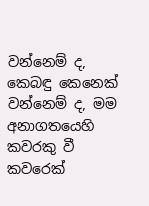වන්නෙම් ද, කෙබඳු කෙනෙක් වන්නෙම් ද, මම අනාගතයෙහි කවරකු වී කවරෙක්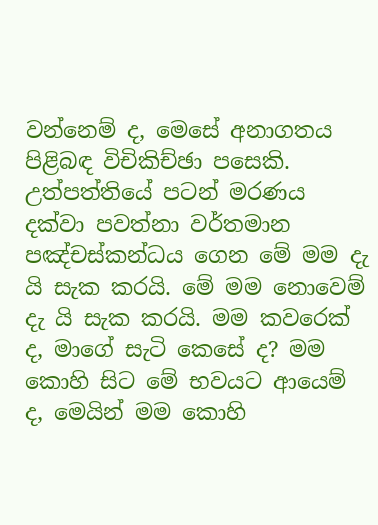වන්නෙම් ද, මෙසේ අනාගතය පිළිබඳ විචිකිච්ඡා පසෙකි. උත්පත්තියේ පටන් මරණය දක්වා පවත්නා වර්තමාන පඤ්චස්කන්ධය ගෙන මේ මම දැ යි සැක කරයි. මේ මම නොවෙම් දැ යි සැක කරයි. මම කවරෙක් ද, මාගේ සැටි කෙසේ ද? මම කොහි සිට මේ භවයට ආයෙම් ද, මෙයින් මම කොහි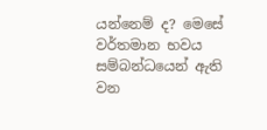යන්නෙම් ද? මෙසේ වර්තමාන භවය සම්බන්ධයෙන් ඇති වන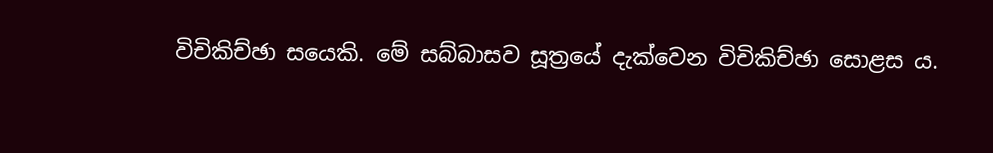විචිකිච්ඡා සයෙකි. මේ සබ්බාසව සූත්‍රයේ දැක්වෙන විචිකිච්ඡා සොළස ය.